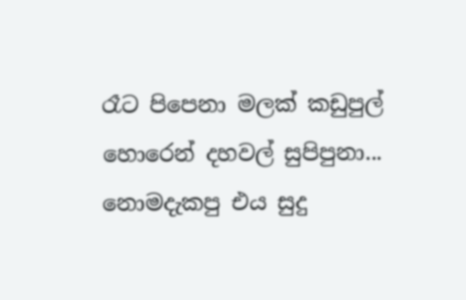රෑට පිපෙනා මලක් කඩුපුල්
හොරෙන් දහවල් සුපිපුනා...
නොමදැකපු එය සුදු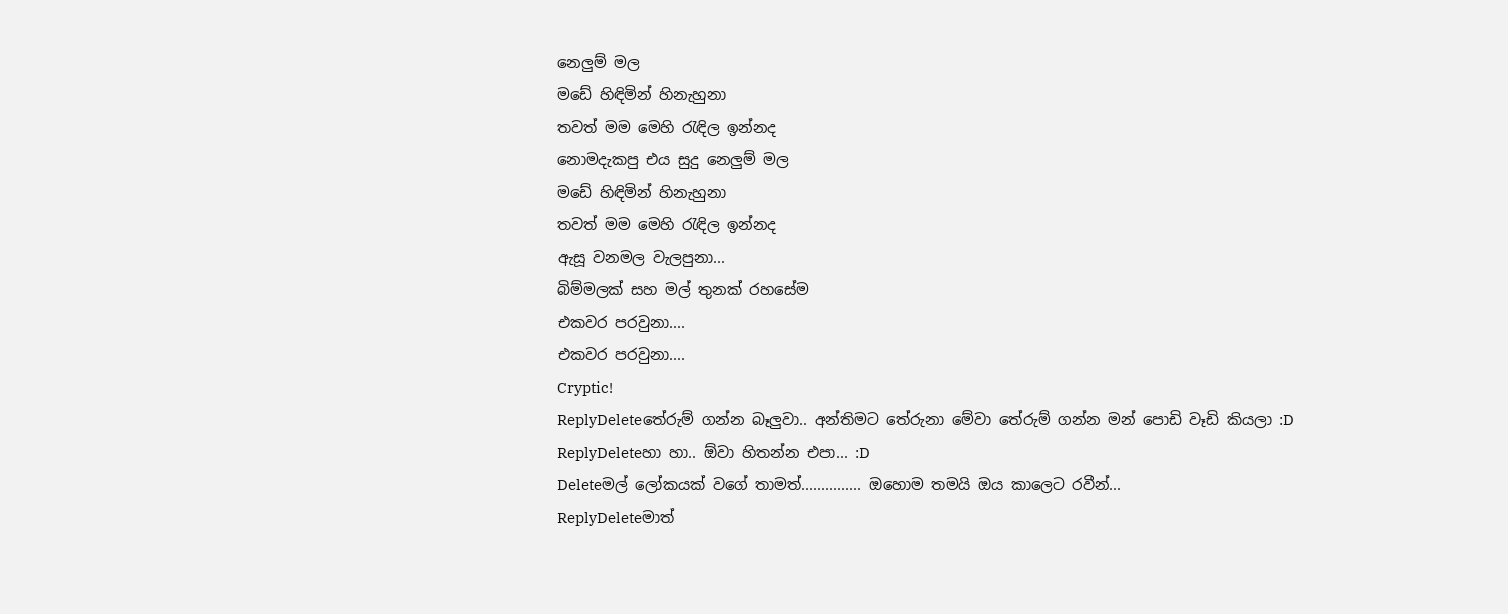නෙලුම් මල
මඩේ හිඳිමින් හිනැහුනා
තවත් මම මෙහි රැඳිල ඉන්නද
නොමදැකපු එය සුදු නෙලුම් මල
මඩේ හිඳිමින් හිනැහුනා
තවත් මම මෙහි රැඳිල ඉන්නද
ඇසූ වනමල වැලපුනා...
බිම්මලක් සහ මල් තුනක් රහසේම
එකවර පරවුනා....
එකවර පරවුනා....
Cryptic!
ReplyDeleteතේරුම් ගන්න බෑලුවා.. අන්තිමට තේරුනා මේවා තේරුම් ගන්න මන් පොඩි වෑඩි කියලා :D
ReplyDeleteහා හා.. ඕවා හිතන්න එපා... :D
Deleteමල් ලෝකයක් වගේ තාමත්............... ඔහොම තමයි ඔය කාලෙට රවීන්...
ReplyDeleteමාත්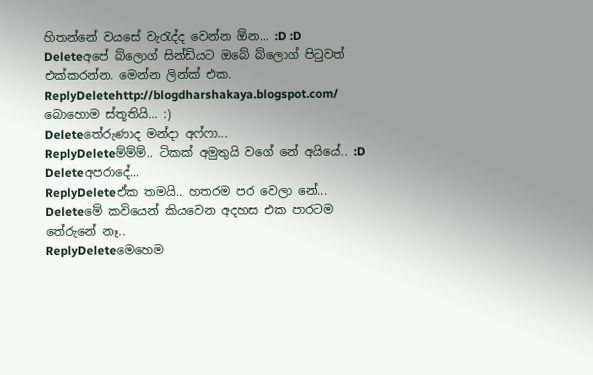හිතන්නේ වයසේ වැරැද්ද වෙන්න ඕන... :D :D
Deleteඅපේ බ්ලොග් සින්ඩියට ඔබේ බ්ලොග් පිටුවත් එක්කරන්න. මෙන්න ලින්ක් එක.
ReplyDeletehttp://blogdharshakaya.blogspot.com/
බොහොම ස්තූතියි... :)
Deleteතේරුණාද මන්දා අෆ්ෆා...
ReplyDeleteම්ම්ම්.. ටිකක් අමුතුයි වගේ නේ අයියේ.. :D
Deleteඅපරාදේ...
ReplyDeleteඒක තමයි.. හතරම පර වෙලා නේ...
Deleteමේ කවියෙන් කියවෙන අදහස එක පාරටම තේරුනේ නෑ..
ReplyDeleteමෙහෙම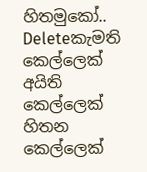හිතමුකෝ..
Deleteකැමති කෙල්ලෙක්
අයිති කෙල්ලෙක්
හිතන කෙල්ලෙක්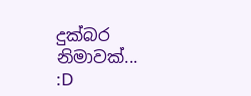දුක්බර නිමාවක්...
:D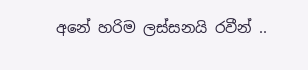අනේ හරිම ලස්සනයි රවීන් ..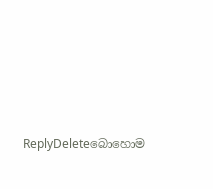ReplyDeleteබොහොම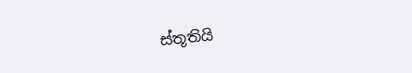ස්තූතියි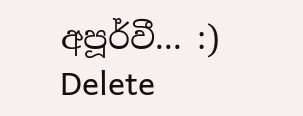අපූර්වී... :)
Delete